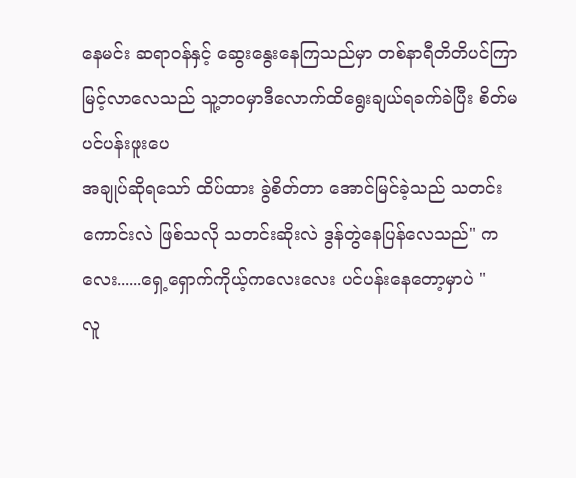နေမင်း ဆရာဝန်နှင့် ဆွေးနွေးနေကြသည်မှာ တစ်နာရီတိတိပင်ကြာမြင့်လာလေသည် သူ့ဘဝမှာဒီလောက်ထိရွေးချယ်ရခက်ခဲပြီး စိတ်မပင်ပန်းဖူးပေ
အချုပ်ဆိုရသော် ထိပ်ထား ခွဲစိတ်တာ အောင်မြင်ခဲ့သည် သတင်းကောင်းလဲ ဖြစ်သလို သတင်းဆိုးလဲ ဒွန်တွဲနေပြန်လေသည်" ကလေး......ရှေ့ရှောက်ကိုယ့်ကလေးလေး ပင်ပန်းနေတော့မှာပဲ "
လူ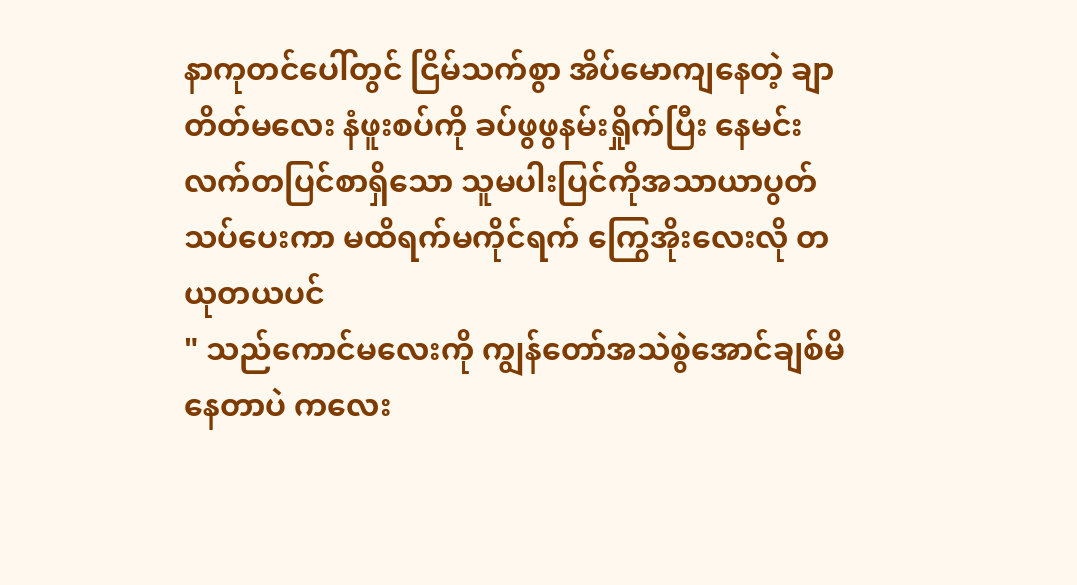နာကုတင်ပေါ်တွင် ငြိမ်သက်စွာ အိပ်မောကျနေတဲ့ ချာတိတ်မလေး နံဖူးစပ်ကို ခပ်ဖွဖွနမ်းရှိုက်ပြီး နေမင်းလက်တပြင်စာရှိသော သူမပါးပြင်ကိုအသာယာပွတ်သပ်ပေးကာ မထိရက်မကိုင်ရက် ကြွေအိုးလေးလို တယုတယပင်
" သည်ကောင်မလေးကို ကျွန်တော်အသဲစွဲအောင်ချစ်မိနေတာပဲ ကလေး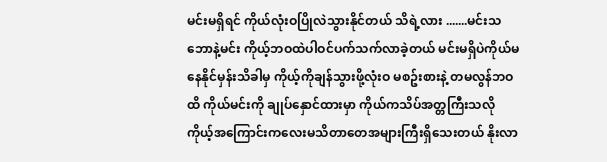မင်းမရှိရင် ကိုယ်လုံးဝပြိုလဲသွားနိုင်တယ် သိရဲ့လား .......မင်းသဘောနဲ့မင်း ကိုယ့်ဘဝထဲပါဝင်ပက်သက်လာခဲ့တယ် မင်းမရှိပဲကိုယ်မနေနိုင်မှန်းသိခါမှ ကိုယ့်ကိုချန်သွားဖို့လုံးဝ မစဥ်းစားနဲ့ တမလွန်ဘဝထိ ကိုယ်မင်းကို ချုပ်နှောင်ထားမှာ ကိုယ်ကသိပ်အတ္တကြီးသလို ကိုယ့်အကြောင်းကလေးမသိတာတေအများကြီးရှိသေးတယ် နိုးလာ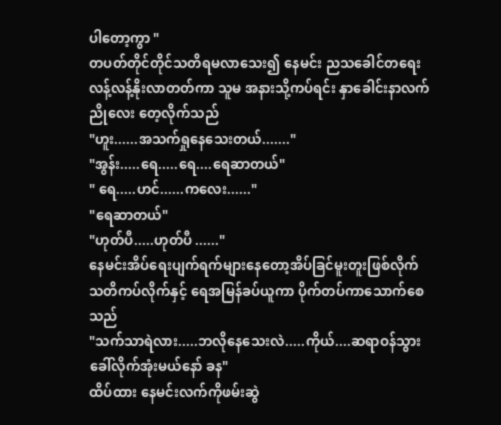ပါတော့ကွာ "
တပတ်တိုင်တိုင်သတိရမလာသေး၍ နေမင်း ညသခေါင်တရေးလန့်လန့်နိုးလာတတ်ကာ သူမ အနားသို့ကပ်ရင်း နှာခေါင်းနာလက်ညိုလေး တေ့လိုက်သည်
"ဟူး......အသက်ရှုနေသေးတယ်......."
"အွန်း.....ရေ.....ရေ....ရေဆာတယ်"
" ရေ.....ဟင်......ကလေး......"
"ရေဆာတယ်"
"ဟုတ်ပီ.....ဟုတ်ပီ ......"
နေမင်းအိပ်ရေးပျက်ရက်များနေတော့အိပ်ခြင်မူးတူးဖြစ်လိုက် သတိကပ်လိုက်နှင့် ရေအမြန်ခပ်ယူကာ ပိုက်တပ်ကာသောက်စေသည်
"သက်သာရဲလား.....ဘလိုနေသေးလဲ.....ကိုယ်....ဆရာဝန်သွားခေါ်လိုက်အုံးမယ်နော် ခန"
ထိပ်ထား နေမင်းလက်ကိုဖမ်းဆွဲ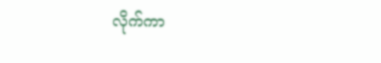လိုက်ကာ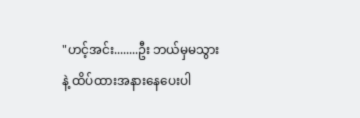"ဟင့်အင်း........ဦး ဘယ်မှမသွားနဲ့ ထိပ်ထားအနားနေပေးပါ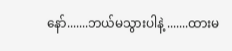နော်.......ဘယ်မသွားပါနဲ့ .......ထားမ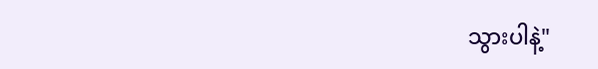သွားပါနဲ့"